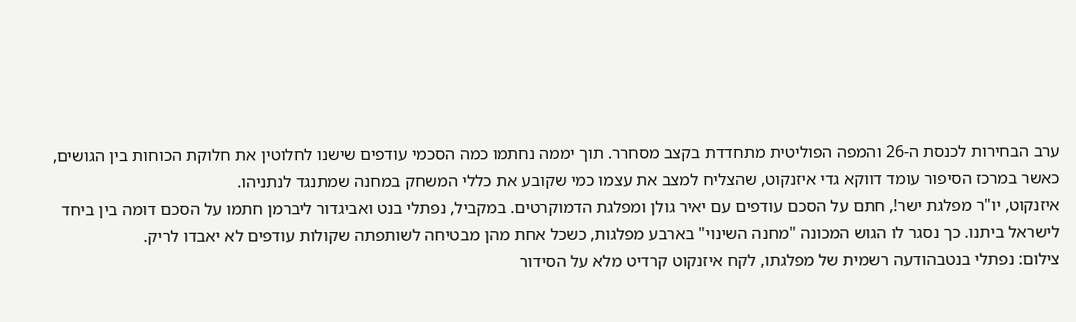ערב הבחירות לכנסת ה-26 והמפה הפוליטית מתחדדת בקצב מסחרר. תוך יממה נחתמו כמה הסכמי עודפים שישנו לחלוטין את חלוקת הכוחות בין הגושים, כאשר במרכז הסיפור עומד דווקא גדי איזנקוט, שהצליח למצב את עצמו כמי שקובע את כללי המשחק במחנה שמתנגד לנתניהו.
איזנקוט, יו"ר מפלגת ישר!, חתם על הסכם עודפים עם יאיר גולן ומפלגת הדמוקרטים. במקביל, נפתלי בנט ואביגדור ליברמן חתמו על הסכם דומה בין ביחד לישראל ביתנו. כך נסגר לו הגוש המכונה "מחנה השינוי" בארבע מפלגות, כשכל אחת מהן מבטיחה לשותפתה שקולות עודפים לא יאבדו לריק.
צילום: נפתלי בנטבהודעה רשמית של מפלגתו, לקח איזנקוט קרדיט מלא על הסידור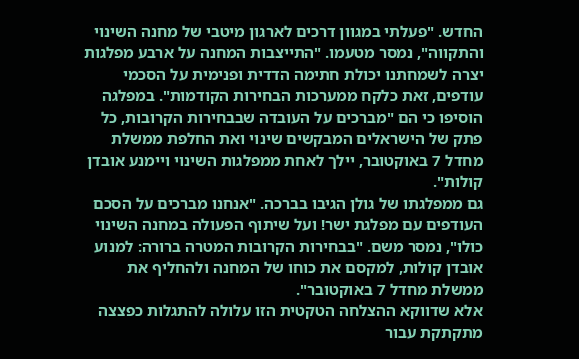החדש. "פעלתי במגוון דרכים לארגון מיטבי של מחנה השינוי והתקווה", נמסר מטעמו. "התייצבות המחנה על ארבע מפלגות יצרה לשמחתנו יכולת חתימה הדדית ופנימית על הסכמי עודפים, זאת כלקח ממערכות הבחירות הקודמות". במפלגה הוסיפו כי הם "מברכים על העובדה שבבחירות הקרובות, כל פתק של הישראלים המבקשים שינוי ואת החלפת ממשלת מחדל 7 באוקטובר, יילך לאחת ממפלגות השינוי ויימנע אובדן קולות".
גם ממפלגתו של גולן הגיבו בברכה. "אנחנו מברכים על הסכם העודפים עם מפלגת ישר! ועל שיתוף הפעולה במחנה השינוי כולו", נמסר משם. "בבחירות הקרובות המטרה ברורה: למנוע אובדן קולות, למקסם את כוחו של המחנה ולהחליף את ממשלת מחדל 7 באוקטובר".
אלא שדווקא ההצלחה הטקטית הזו עלולה להתגלות כפצצה מתקתקת עבור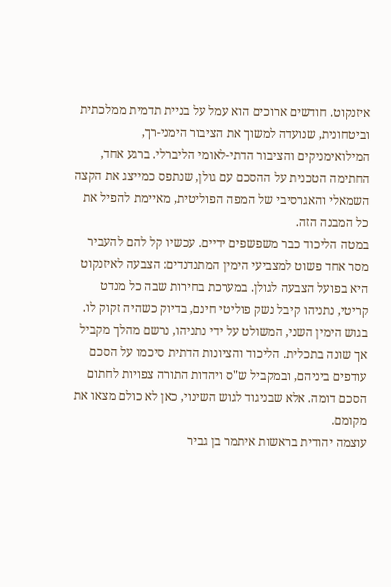איזנקוט. חודשים ארוכים הוא עמל על בניית תדמית ממלכתית וביטחונית, שנועדה למשוך את הציבור הימני-רך, המילואימניקים והציבור הדתי-לאומי הליברלי. ברגע אחד, החתימה הטכנית על ההסכם עם גולן, שנתפס כמייצג את הקצה השמאלי והאגרסיבי של המפה הפוליטית, מאיימת להפיל את כל המבנה הזה.
במטה הליכוד כבר משפשפים ידיים. עכשיו קל להם להעביר מסר אחד פשוט למצביעי הימין המתנדנדים: הצבעה לאיזנקוט היא בפועל הצבעה לגולן. במערכת בחירות שבה כל מנדט קריטי, נתניהו קיבל נשק פוליטי חינם, בדיוק כשהיה זקוק לו.
בגוש הימין השני, המשולט על ידי נתניהו, נרשם מהלך מקביל אך שונה בתכלית. הליכוד והציונות הדתית סיכמו על הסכם עודפים ביניהם, ובמקביל ש"ס ויהדות התורה צפויות לחתום הסכם דומה. אלא שבניגוד לגוש השינוי, כאן לא כולם מצאו את מקומם.
עוצמה יהודית בראשות איתמר בן גביר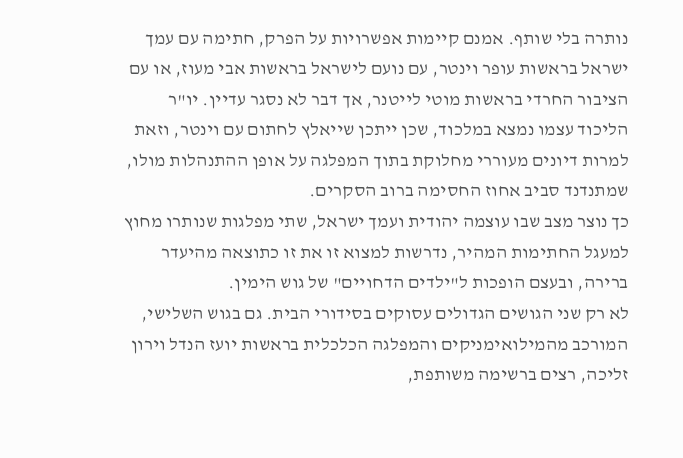נותרה בלי שותף. אמנם קיימות אפשרויות על הפרק, חתימה עם עמך ישראל בראשות עופר וינטר, עם נועם לישראל בראשות אבי מעוז, או עם הציבור החרדי בראשות מוטי לייטנר, אך דבר לא נסגר עדיין. יו"ר הליכוד עצמו נמצא במלכוד, שכן ייתכן שייאלץ לחתום עם וינטר, וזאת למרות דיונים מעוררי מחלוקת בתוך המפלגה על אופן ההתנהלות מולו, שמתנדנד סביב אחוז החסימה ברוב הסקרים.
כך נוצר מצב שבו עוצמה יהודית ועמך ישראל, שתי מפלגות שנותרו מחוץ למעגל החתימות המהיר, נדרשות למצוא זו את זו כתוצאה מהיעדר ברירה, ובעצם הופכות ל"ילדים הדחויים" של גוש הימין.
לא רק שני הגושים הגדולים עסוקים בסידורי הבית. גם בגוש השלישי, המורכב מהמילואימניקים והמפלגה הכלכלית בראשות יועז הנדל וירון זליכה, רצים ברשימה משותפת,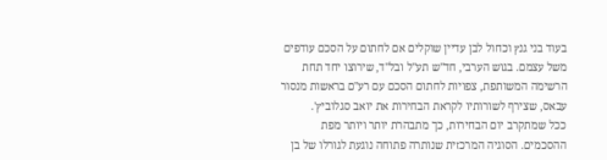בעוד בני גנץ וכחול לבן עדיין שוקלים אם לחתום על הסכם עודפים משל עצמם. בגוש הערבי, חד"ש תע"ל ובל"ד, שירוצו יחד תחת הרשימה המשותפת, צפויות לחתום הסכם עם רע"ם בראשות מנסור עבאס, שצירף לשורותיו לקראת הבחירות את יואב סגלוביץ'.
ככל שמתקרב יום הבחירות, כך מתבהרת יותר ויותר מפת ההסכמים. הסוגיה המרכזית שנותרה פתוחה נוגעת לגורלו של בן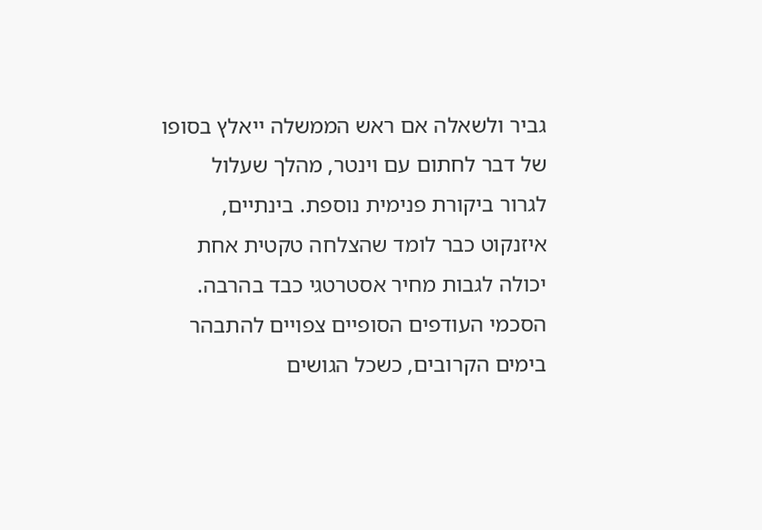גביר ולשאלה אם ראש הממשלה ייאלץ בסופו של דבר לחתום עם וינטר, מהלך שעלול לגרור ביקורת פנימית נוספת. בינתיים, איזנקוט כבר לומד שהצלחה טקטית אחת יכולה לגבות מחיר אסטרטגי כבד בהרבה.
הסכמי העודפים הסופיים צפויים להתבהר בימים הקרובים, כשכל הגושים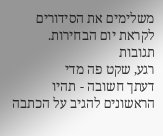משלימים את הסידורים לקראת יום הבחירות.
תגובות
רגע, שקט פה מדי
דעתך חשובה - תהיו הראשונים להגיב על הכתבה